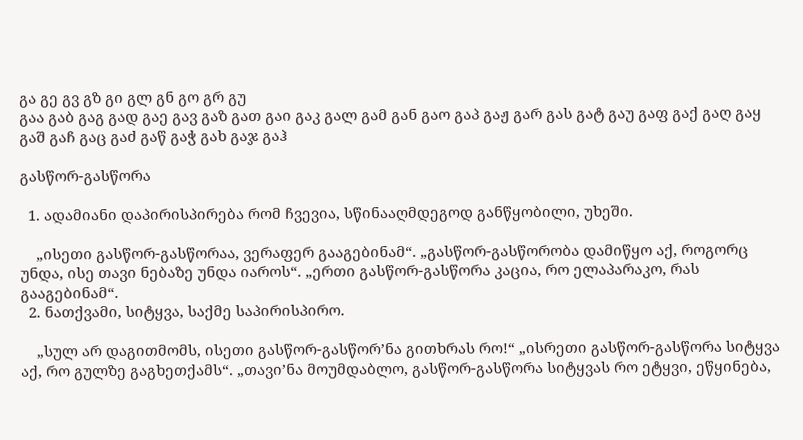გა გე გვ გზ გი გლ გნ გო გრ გუ
გაა გაბ გაგ გად გაე გავ გაზ გათ გაი გაკ გალ გამ გან გაო გაპ გაჟ გარ გას გატ გაუ გაფ გაქ გაღ გაყ გაშ გაჩ გაც გაძ გაწ გაჭ გახ გაჯ გაჰ

გასწორ-გასწორა

  1. ადამიანი დაპირისპირება რომ ჩვევია, სწინააღმდეგოდ განწყობილი, უხეში.

    „ისეთი გასწორ-გასწორაა, ვერაფერ გააგებინამ“. „გასწორ-გასწორობა დამიწყო აქ, როგორც უნდა, ისე თავი ნებაზე უნდა იაროს“. „ერთი გასწორ-გასწორა კაცია, რო ელაპარაკო, რას გააგებინამ“.
  2. ნათქვამი, სიტყვა, საქმე საპირისპირო.

    „სულ არ დაგითმომს, ისეთი გასწორ-გასწორ’ნა გითხრას რო!“ „ისრეთი გასწორ-გასწორა სიტყვა აქ, რო გულზე გაგხეთქამს“. „თავი’ნა მოუმდაბლო, გასწორ-გასწორა სიტყვას რო ეტყვი, ეწყინება,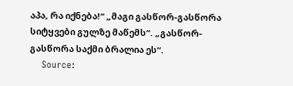აპა, რა იქნება!“ „მაგი გასწორ-გასწორა სიტყვები გულზე მაწემს“. „გასწორ-გასწორა საქმი ბრალია ეს“.
    Source: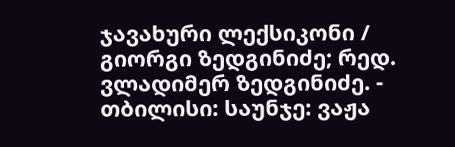ჯავახური ლექსიკონი / გიორგი ზედგინიძე; რედ. ვლადიმერ ზედგინიძე. - თბილისი: საუნჯე: ვაჟა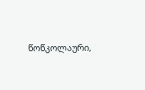წოწკოლაური,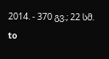2014. - 370 გვ.; 22 სმ.
to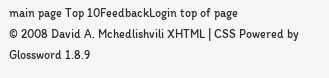main page Top 10FeedbackLogin top of page
© 2008 David A. Mchedlishvili XHTML | CSS Powered by Glossword 1.8.9